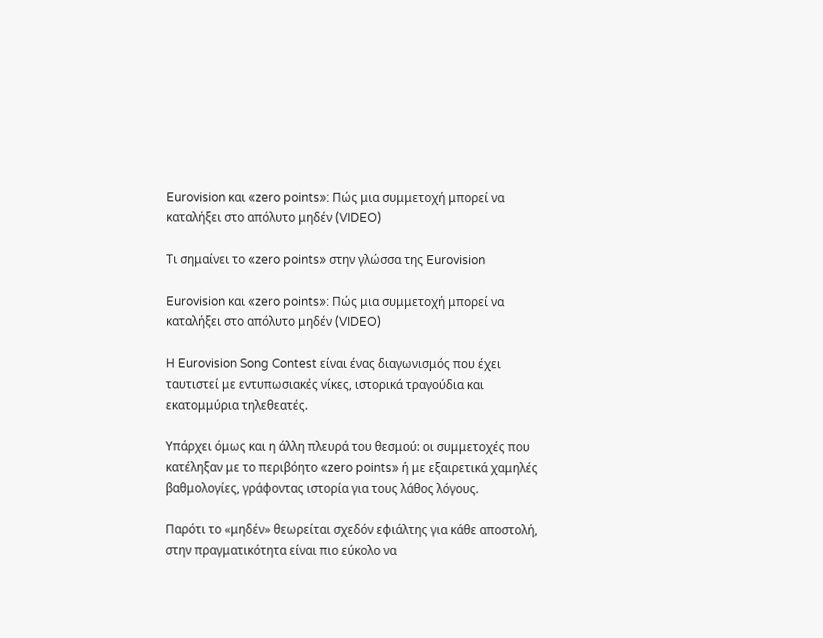Eurovision και «zero points»: Πώς μια συμμετοχή μπορεί να καταλήξει στο απόλυτο μηδέν (VIDEO)

Τι σημαίνει το «zero points» στην γλώσσα της Eurovision

Eurovision και «zero points»: Πώς μια συμμετοχή μπορεί να καταλήξει στο απόλυτο μηδέν (VIDEO)

Η Eurovision Song Contest είναι ένας διαγωνισμός που έχει ταυτιστεί με εντυπωσιακές νίκες, ιστορικά τραγούδια και εκατομμύρια τηλεθεατές.

Υπάρχει όμως και η άλλη πλευρά του θεσμού: οι συμμετοχές που κατέληξαν με το περιβόητο «zero points» ή με εξαιρετικά χαμηλές βαθμολογίες, γράφοντας ιστορία για τους λάθος λόγους.

Παρότι το «μηδέν» θεωρείται σχεδόν εφιάλτης για κάθε αποστολή, στην πραγματικότητα είναι πιο εύκολο να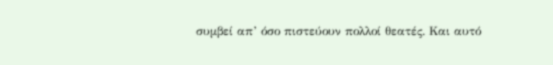συμβεί απ’ όσο πιστεύουν πολλοί θεατές. Και αυτό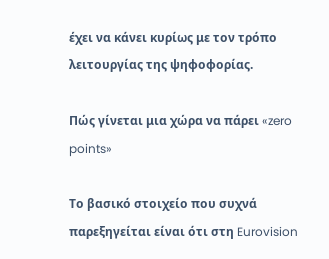έχει να κάνει κυρίως με τον τρόπο λειτουργίας της ψηφοφορίας.

Πώς γίνεται μια χώρα να πάρει «zero points»

Το βασικό στοιχείο που συχνά παρεξηγείται είναι ότι στη Eurovision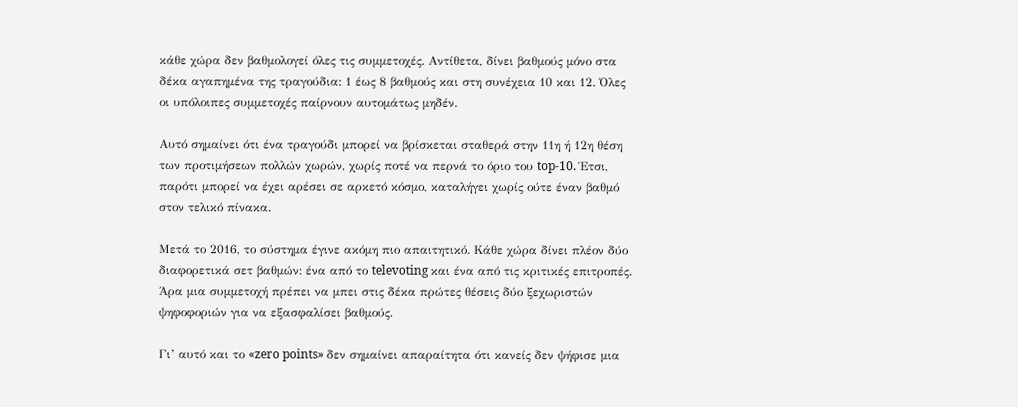κάθε χώρα δεν βαθμολογεί όλες τις συμμετοχές. Αντίθετα, δίνει βαθμούς μόνο στα δέκα αγαπημένα της τραγούδια: 1 έως 8 βαθμούς και στη συνέχεια 10 και 12. Όλες οι υπόλοιπες συμμετοχές παίρνουν αυτομάτως μηδέν.

Αυτό σημαίνει ότι ένα τραγούδι μπορεί να βρίσκεται σταθερά στην 11η ή 12η θέση των προτιμήσεων πολλών χωρών, χωρίς ποτέ να περνά το όριο του top-10. Έτσι, παρότι μπορεί να έχει αρέσει σε αρκετό κόσμο, καταλήγει χωρίς ούτε έναν βαθμό στον τελικό πίνακα.

Μετά το 2016, το σύστημα έγινε ακόμη πιο απαιτητικό. Κάθε χώρα δίνει πλέον δύο διαφορετικά σετ βαθμών: ένα από το televoting και ένα από τις κριτικές επιτροπές. Άρα μια συμμετοχή πρέπει να μπει στις δέκα πρώτες θέσεις δύο ξεχωριστών ψηφοφοριών για να εξασφαλίσει βαθμούς.

Γι’ αυτό και το «zero points» δεν σημαίνει απαραίτητα ότι κανείς δεν ψήφισε μια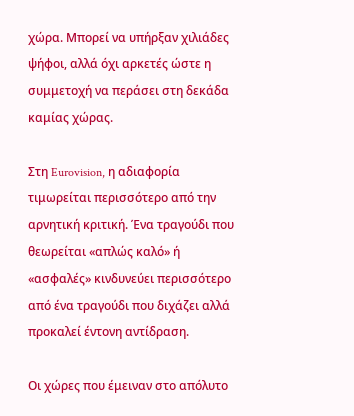χώρα. Μπορεί να υπήρξαν χιλιάδες ψήφοι, αλλά όχι αρκετές ώστε η συμμετοχή να περάσει στη δεκάδα καμίας χώρας.

Στη Eurovision, η αδιαφορία τιμωρείται περισσότερο από την αρνητική κριτική. Ένα τραγούδι που θεωρείται «απλώς καλό» ή «ασφαλές» κινδυνεύει περισσότερο από ένα τραγούδι που διχάζει αλλά προκαλεί έντονη αντίδραση.

Οι χώρες που έμειναν στο απόλυτο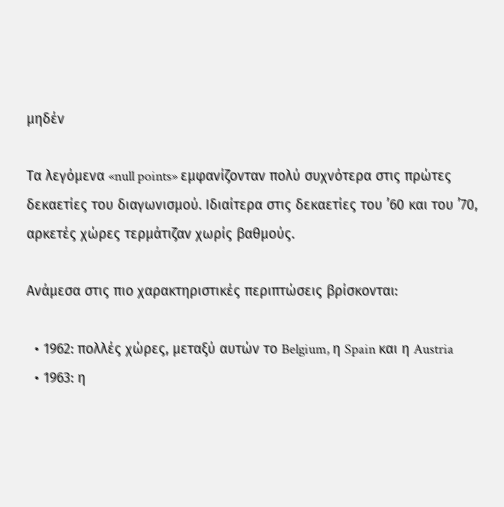μηδέν

Τα λεγόμενα «null points» εμφανίζονταν πολύ συχνότερα στις πρώτες δεκαετίες του διαγωνισμού. Ιδιαίτερα στις δεκαετίες του ’60 και του ’70, αρκετές χώρες τερμάτιζαν χωρίς βαθμούς.

Ανάμεσα στις πιο χαρακτηριστικές περιπτώσεις βρίσκονται:

  • 1962: πολλές χώρες, μεταξύ αυτών το Belgium, η Spain και η Austria
  • 1963: η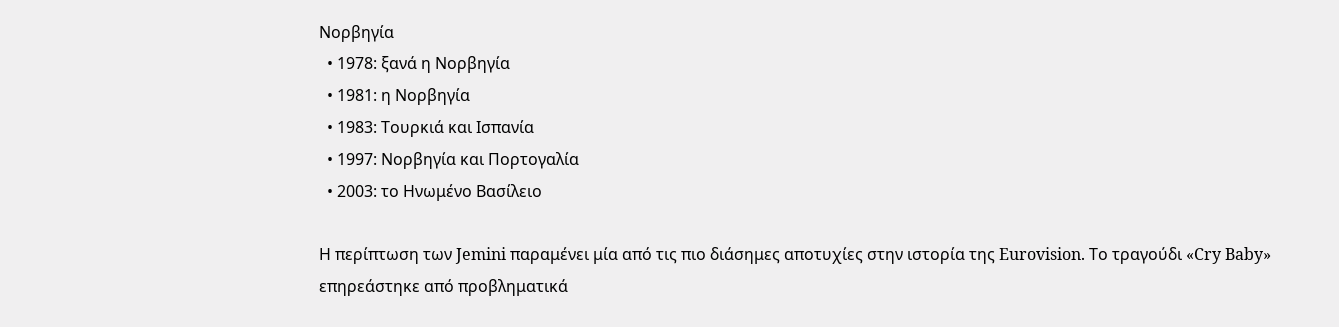Νορβηγία
  • 1978: ξανά η Νορβηγία
  • 1981: η Νορβηγία
  • 1983: Τουρκιά και Ισπανία
  • 1997: Νορβηγία και Πορτογαλία
  • 2003: το Ηνωμένο Βασίλειο

Η περίπτωση των Jemini παραμένει μία από τις πιο διάσημες αποτυχίες στην ιστορία της Eurovision. Το τραγούδι «Cry Baby» επηρεάστηκε από προβληματικά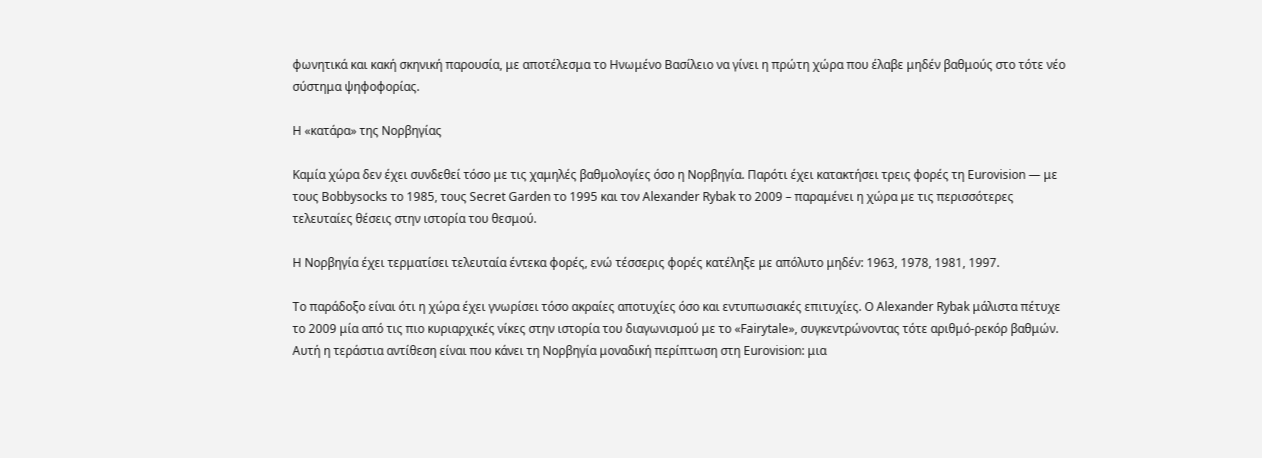φωνητικά και κακή σκηνική παρουσία, με αποτέλεσμα το Ηνωμένο Βασίλειο να γίνει η πρώτη χώρα που έλαβε μηδέν βαθμούς στο τότε νέο σύστημα ψηφοφορίας.

Η «κατάρα» της Νορβηγίας

Καμία χώρα δεν έχει συνδεθεί τόσο με τις χαμηλές βαθμολογίες όσο η Νορβηγία. Παρότι έχει κατακτήσει τρεις φορές τη Eurovision — με τους Bobbysocks το 1985, τους Secret Garden το 1995 και τον Alexander Rybak το 2009 – παραμένει η χώρα με τις περισσότερες τελευταίες θέσεις στην ιστορία του θεσμού.

Η Νορβηγία έχει τερματίσει τελευταία έντεκα φορές, ενώ τέσσερις φορές κατέληξε με απόλυτο μηδέν: 1963, 1978, 1981, 1997.

Το παράδοξο είναι ότι η χώρα έχει γνωρίσει τόσο ακραίες αποτυχίες όσο και εντυπωσιακές επιτυχίες. Ο Alexander Rybak μάλιστα πέτυχε το 2009 μία από τις πιο κυριαρχικές νίκες στην ιστορία του διαγωνισμού με το «Fairytale», συγκεντρώνοντας τότε αριθμό-ρεκόρ βαθμών. Αυτή η τεράστια αντίθεση είναι που κάνει τη Νορβηγία μοναδική περίπτωση στη Eurovision: μια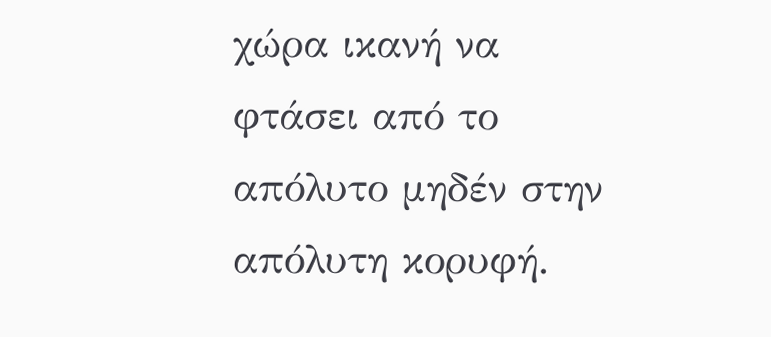χώρα ικανή να φτάσει από το απόλυτο μηδέν στην απόλυτη κορυφή.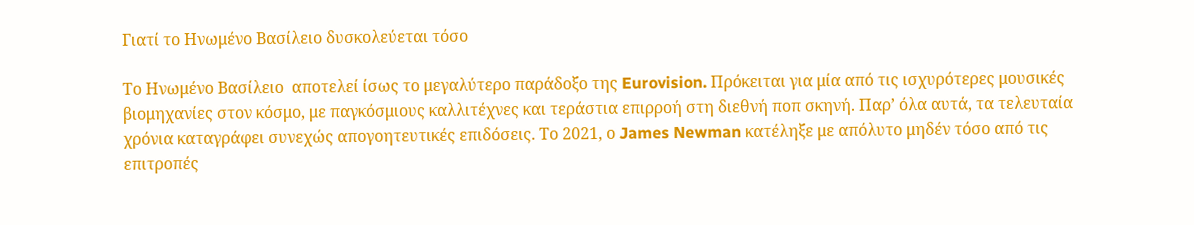Γιατί το Ηνωμένο Βασίλειο δυσκολεύεται τόσο

Το Ηνωμένο Βασίλειο  αποτελεί ίσως το μεγαλύτερο παράδοξο της Eurovision. Πρόκειται για μία από τις ισχυρότερες μουσικές βιομηχανίες στον κόσμο, με παγκόσμιους καλλιτέχνες και τεράστια επιρροή στη διεθνή ποπ σκηνή. Παρ’ όλα αυτά, τα τελευταία χρόνια καταγράφει συνεχώς απογοητευτικές επιδόσεις. Το 2021, ο James Newman κατέληξε με απόλυτο μηδέν τόσο από τις επιτροπές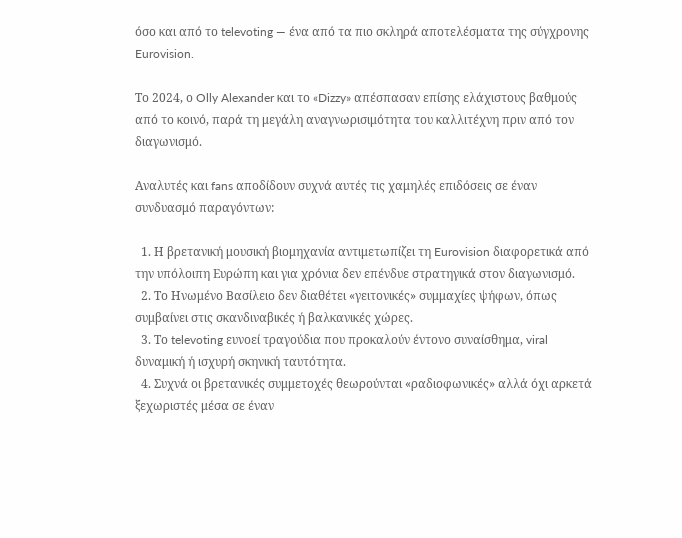όσο και από το televoting — ένα από τα πιο σκληρά αποτελέσματα της σύγχρονης Eurovision.

Το 2024, ο Olly Alexander και το «Dizzy» απέσπασαν επίσης ελάχιστους βαθμούς από το κοινό, παρά τη μεγάλη αναγνωρισιμότητα του καλλιτέχνη πριν από τον διαγωνισμό.

Αναλυτές και fans αποδίδουν συχνά αυτές τις χαμηλές επιδόσεις σε έναν συνδυασμό παραγόντων:

  1. Η βρετανική μουσική βιομηχανία αντιμετωπίζει τη Eurovision διαφορετικά από την υπόλοιπη Ευρώπη και για χρόνια δεν επένδυε στρατηγικά στον διαγωνισμό.
  2. Το Ηνωμένο Βασίλειο δεν διαθέτει «γειτονικές» συμμαχίες ψήφων, όπως συμβαίνει στις σκανδιναβικές ή βαλκανικές χώρες.
  3. Το televoting ευνοεί τραγούδια που προκαλούν έντονο συναίσθημα, viral δυναμική ή ισχυρή σκηνική ταυτότητα.
  4. Συχνά οι βρετανικές συμμετοχές θεωρούνται «ραδιοφωνικές» αλλά όχι αρκετά ξεχωριστές μέσα σε έναν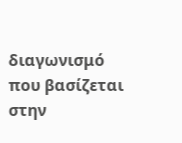διαγωνισμό που βασίζεται στην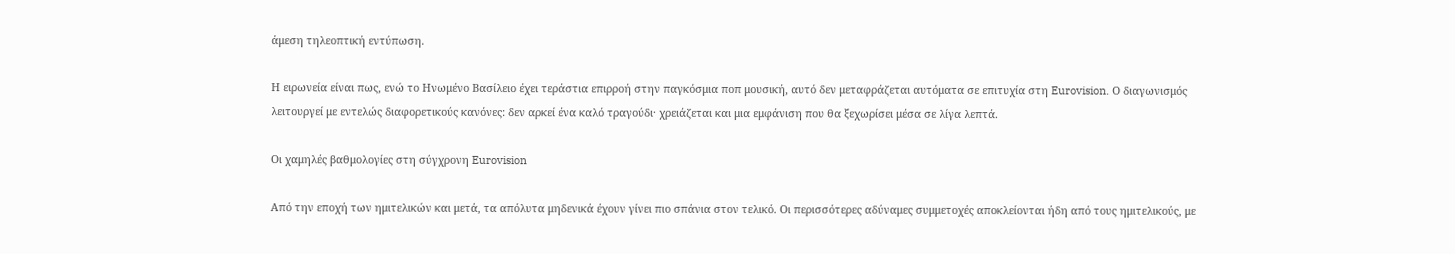άμεση τηλεοπτική εντύπωση.

Η ειρωνεία είναι πως, ενώ το Ηνωμένο Βασίλειο έχει τεράστια επιρροή στην παγκόσμια ποπ μουσική, αυτό δεν μεταφράζεται αυτόματα σε επιτυχία στη Eurovision. Ο διαγωνισμός λειτουργεί με εντελώς διαφορετικούς κανόνες: δεν αρκεί ένα καλό τραγούδι· χρειάζεται και μια εμφάνιση που θα ξεχωρίσει μέσα σε λίγα λεπτά.

Οι χαμηλές βαθμολογίες στη σύγχρονη Eurovision

Από την εποχή των ημιτελικών και μετά, τα απόλυτα μηδενικά έχουν γίνει πιο σπάνια στον τελικό. Οι περισσότερες αδύναμες συμμετοχές αποκλείονται ήδη από τους ημιτελικούς, με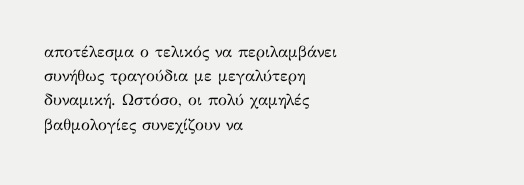αποτέλεσμα ο τελικός να περιλαμβάνει συνήθως τραγούδια με μεγαλύτερη δυναμική. Ωστόσο, οι πολύ χαμηλές βαθμολογίες συνεχίζουν να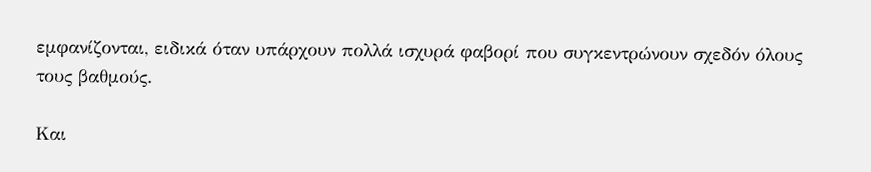εμφανίζονται, ειδικά όταν υπάρχουν πολλά ισχυρά φαβορί που συγκεντρώνουν σχεδόν όλους τους βαθμούς.

Και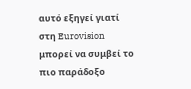αυτό εξηγεί γιατί στη Eurovision μπορεί να συμβεί το πιο παράδοξο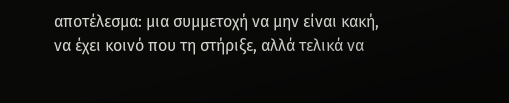αποτέλεσμα: μια συμμετοχή να μην είναι κακή, να έχει κοινό που τη στήριξε, αλλά τελικά να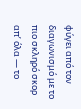φύγει από τον διαγωνισμό με το πιο σκληρό σκορ απ’ όλα — το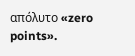απόλυτο «zero points».